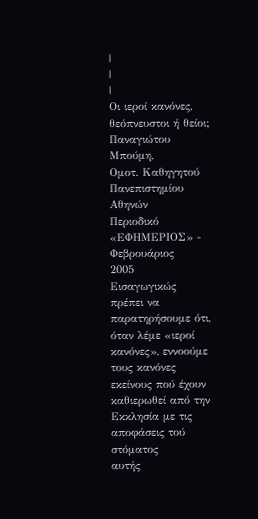|
|
|
Οι ιεροί κανόνες, θεόπνευστοι ή θείοι;
Παναγιώτου Μπούμη,
Ομοτ. Καθηγητού Πανεπιστημίου Αθηνών
Περιοδικό «ΕΦΗΜΕΡΙΟΣ» - Φεβρουάριος
2005
Εισαγωγικώς
πρέπει να παρατηρήσουμε ότι, όταν λέμε «ιεροί κανόνες», εννοούμε τους κανόνες
εκείνους πού έχουν καθιερωθεί από την Εκκλησία με τις αποφάσεις τού στόματος
αυτής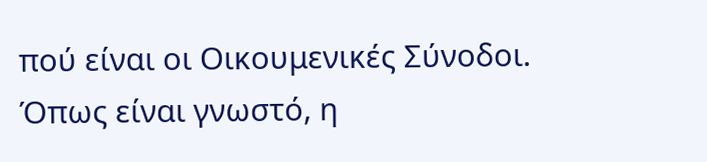πού είναι οι Οικουμενικές Σύνοδοι.
Όπως είναι γνωστό, η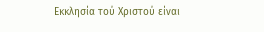Εκκλησία τού Χριστού είναι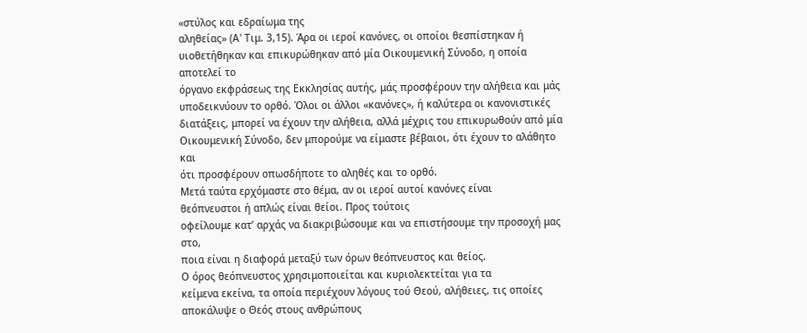«στύλος και εδραίωμα της
αληθείας» (Α' Τιμ. 3,15). Άρα οι ιεροί κανόνες, οι οποίοι θεσπίστηκαν ή
υιοθετήθηκαν και επικυρώθηκαν από μία Οικουμενική Σύνοδο, η οποία αποτελεί το
όργανο εκφράσεως της Εκκλησίας αυτής, μάς προσφέρουν την αλήθεια και μάς
υποδεικνύουν το ορθό. Όλοι οι άλλοι «κανόνες», ή καλύτερα οι κανονιστικές
διατάξεις, μπορεί να έχουν την αλήθεια, αλλά μέχρις του επικυρωθούν από μία
Οικουμενική Σύνοδο, δεν μπορούμε να είμαστε βέβαιοι, ότι έχουν το αλάθητο και
ότι προσφέρουν οπωσδήποτε το αληθές και το ορθό.
Μετά ταύτα ερχόμαστε στο θέμα, αν οι ιεροί αυτοί κανόνες είναι
θεόπνευστοι ή απλώς είναι θείοι. Προς τούτοις
οφείλουμε κατ’ αρχάς να διακριβώσουμε και να επιστήσουμε την προσοχή μας στο,
ποια είναι η διαφορά μεταξύ των όρων θεόπνευστος και θείος.
Ο όρος θεόπνευστος χρησιμοποιείται και κυριολεκτείται για τα
κείμενα εκείνα, τα οποία περιέχουν λόγους τού Θεού, αλήθειες, τις οποίες
αποκάλυψε ο Θεός στους ανθρώπους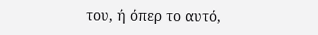του, ή όπερ το αυτό,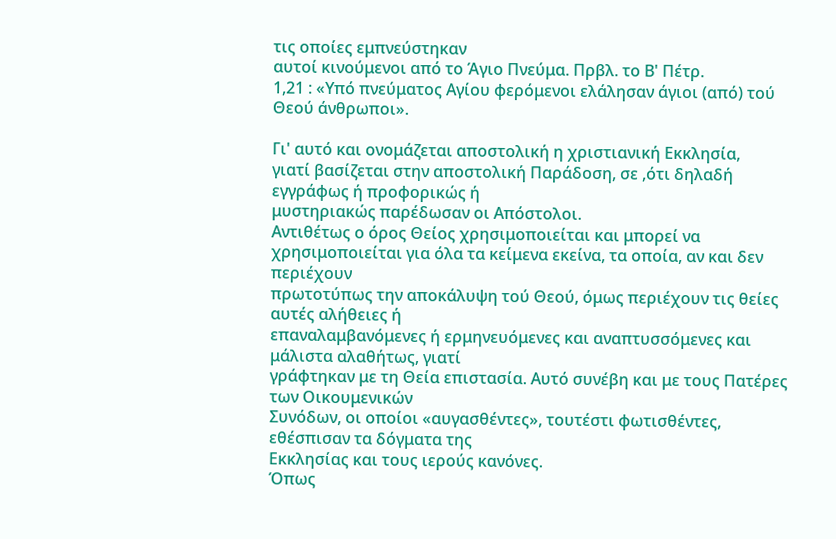τις οποίες εμπνεύστηκαν
αυτοί κινούμενοι από το Άγιο Πνεύμα. Πρβλ. το Β' Πέτρ.
1,21 : «Υπό πνεύματος Αγίου φερόμενοι ελάλησαν άγιοι (από) τού Θεού άνθρωποι».

Γι' αυτό και ονομάζεται αποστολική η χριστιανική Εκκλησία,
γιατί βασίζεται στην αποστολική Παράδοση, σε ,ότι δηλαδή εγγράφως ή προφορικώς ή
μυστηριακώς παρέδωσαν οι Απόστολοι.
Αντιθέτως ο όρος Θείος χρησιμοποιείται και μπορεί να
χρησιμοποιείται για όλα τα κείμενα εκείνα, τα οποία, αν και δεν περιέχουν
πρωτοτύπως την αποκάλυψη τού Θεού, όμως περιέχουν τις θείες αυτές αλήθειες ή
επαναλαμβανόμενες ή ερμηνευόμενες και αναπτυσσόμενες και μάλιστα αλαθήτως, γιατί
γράφτηκαν με τη Θεία επιστασία. Αυτό συνέβη και με τους Πατέρες των Οικουμενικών
Συνόδων, οι οποίοι «αυγασθέντες», τουτέστι φωτισθέντες, εθέσπισαν τα δόγματα της
Εκκλησίας και τους ιερούς κανόνες.
Όπως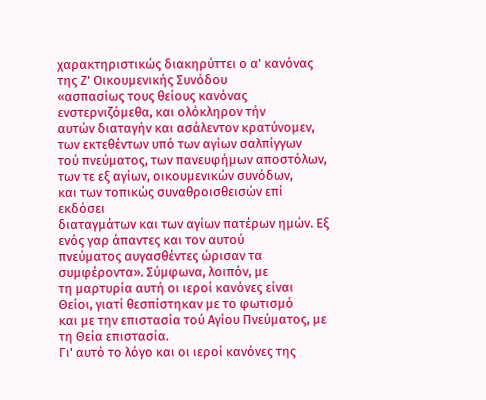χαρακτηριστικώς διακηρύττει ο α' κανόνας της Ζ' Οικουμενικής Συνόδου
«ασπασίως τους θείους κανόνας ενστερνιζόμεθα, και ολόκληρον τήν
αυτών διαταγήν και ασάλεντον κρατύνομεν, των εκτεθέντων υπό των αγίων σαλπίγγων
τού πνεύματος, των πανευφήμων αποστόλων, των τε εξ αγίων, οικουμενικών συνόδων,
και των τοπικώς συναθροισθεισών επί εκδόσει
διαταγμάτων και των αγίων πατέρων ημών. Εξ ενός γαρ άπαντες και τον αυτού
πνεύματος αυγασθέντες ώρισαν τα συμφέροντα». Σύμφωνα, λοιπόν, με
τη μαρτυρία αυτή οι ιεροί κανόνες είναι Θείοι, γιατί θεσπίστηκαν με το φωτισμό
και με την επιστασία τού Αγίου Πνεύματος, με τη Θεία επιστασία.
Γι' αυτό το λόγο και οι ιεροί κανόνες της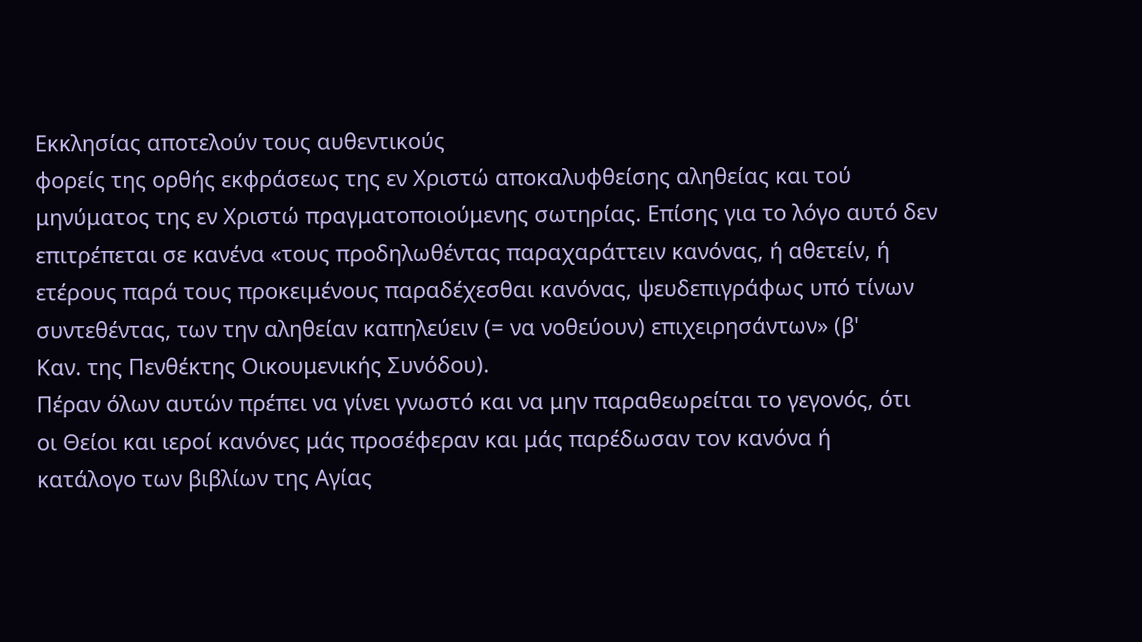Εκκλησίας αποτελούν τους αυθεντικούς
φορείς της ορθής εκφράσεως της εν Χριστώ αποκαλυφθείσης αληθείας και τού
μηνύματος της εν Χριστώ πραγματοποιούμενης σωτηρίας. Επίσης για το λόγο αυτό δεν
επιτρέπεται σε κανένα «τους προδηλωθέντας παραχαράττειν κανόνας, ή αθετείν, ή
ετέρους παρά τους προκειμένους παραδέχεσθαι κανόνας, ψευδεπιγράφως υπό τίνων
συντεθέντας, των την αληθείαν καπηλεύειν (= να νοθεύουν) επιχειρησάντων» (β'
Καν. της Πενθέκτης Οικουμενικής Συνόδου).
Πέραν όλων αυτών πρέπει να γίνει γνωστό και να μην παραθεωρείται το γεγονός, ότι
οι Θείοι και ιεροί κανόνες μάς προσέφεραν και μάς παρέδωσαν τον κανόνα ή
κατάλογο των βιβλίων της Αγίας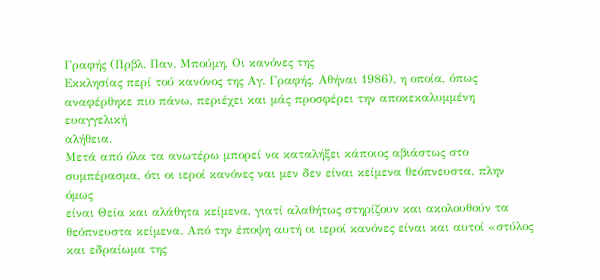Γραφής (Πρβλ. Παν. Μπούμη, Οι κανόνες της
Εκκλησίας περί τού κανόνος της Αγ. Γραφής, Αθήναι 1986), η οποία, όπως
αναφέρθηκε πιο πάνω, περιέχει και μάς προσφέρει την αποκεκαλυμμένη ευαγγελική
αλήθεια.
Μετά από όλα τα ανωτέρω μπορεί να καταλήξει κάποιος αβιάστως στο
συμπέρασμα, ότι οι ιεροί κανόνες ναι μεν δεν είναι κείμενα θεόπνευστα, πλην όμως
είναι Θεία και αλάθητα κείμενα, γιατί αλαθήτως στηρίζουν και ακολουθούν τα
θεόπνευστα κείμενα. Από την έποψη αυτή οι ιεροί κανόνες είναι και αυτοί «στύλος
και εδραίωμα της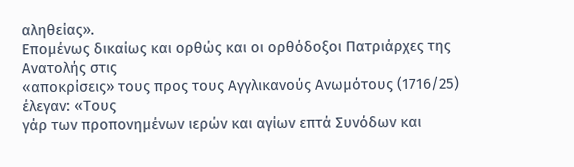αληθείας».
Επομένως δικαίως και ορθώς και οι ορθόδοξοι Πατριάρχες της Ανατολής στις
«αποκρίσεις» τους προς τους Αγγλικανούς Ανωμότους (1716/25) έλεγαν: «Τους
γάρ των προπονημένων ιερών και αγίων επτά Συνόδων και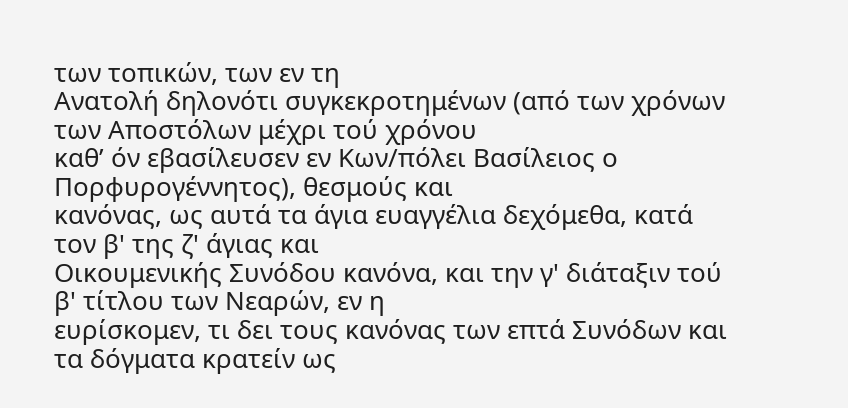των τοπικών, των εν τη
Ανατολή δηλονότι συγκεκροτημένων (από των χρόνων των Αποστόλων μέχρι τού χρόνου
καθ’ όν εβασίλευσεν εν Κων/πόλει Βασίλειος ο Πορφυρογέννητος), θεσμούς και
κανόνας, ως αυτά τα άγια ευαγγέλια δεχόμεθα, κατά τον β' της ζ' άγιας και
Οικουμενικής Συνόδου κανόνα, και την γ' διάταξιν τού β' τίτλου των Νεαρών, εν η
ευρίσκομεν, τι δει τους κανόνας των επτά Συνόδων και τα δόγματα κρατείν ως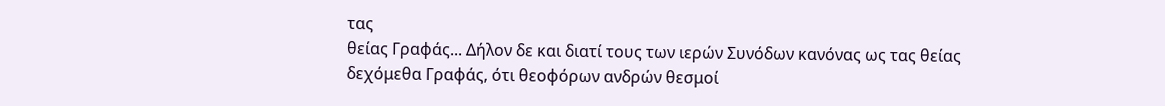τας
θείας Γραφάς... Δήλον δε και διατί τους των ιερών Συνόδων κανόνας ως τας θείας
δεχόμεθα Γραφάς, ότι θεοφόρων ανδρών θεσμοί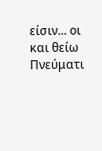είσιν... οι και θείω Πνεύματι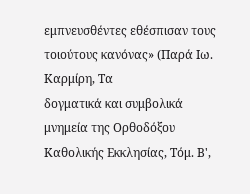εμπνευσθέντες εθέσπισαν τους τοιούτους κανόνας» (Παρά Ιω. Καρμίρη, Τα
δογματικά και συμβολικά μνημεία της Ορθοδόξου Καθολικής Εκκλησίας, Τόμ. Β',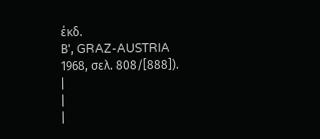έκδ.
Β', GRAZ-AUSTRIA 1968, σελ. 808/[888]).
|
|
|